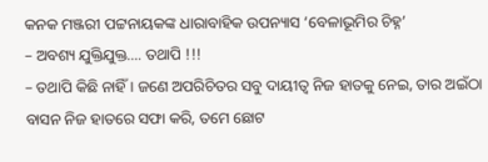କନକ ମଞ୍ଜରୀ ପଟ୍ଟନାୟକଙ୍କ ଧାରାବାହିକ ଉପନ୍ୟାସ ‘ବେଳାଭୂମିର ଚିହ୍ନ’
– ଅବଶ୍ୟ ଯୁକ୍ତିଯୁକ୍ତ…. ତଥାପି !!!
– ତଥାପି କିଛି ନାହିଁ । ଜଣେ ଅପରିଚିତର ସବୁ ଦାୟୀତ୍ୱ ନିଜ ହାତକୁ ନେଇ, ତାର ଅଇଁଠା ବାସନ ନିଜ ହାତରେ ସଫା କରି, ତମେ ଛୋଟ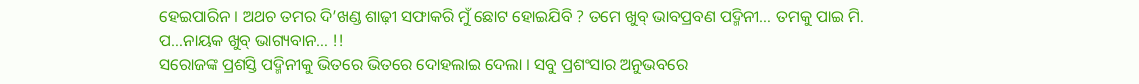ହେଇପାରିନ । ଅଥଚ ତମର ଦି’ଖଣ୍ଡ ଶାଢ଼ୀ ସଫାକରି ମୁଁ ଛୋଟ ହୋଇଯିବି ? ତମେ ଖୁବ୍ ଭାବପ୍ରବଣ ପଦ୍ମିନୀ… ତମକୁ ପାଇ ମି. ପ…ନାୟକ ଖୁବ୍ ଭାଗ୍ୟବାନ… !!
ସରୋଜଙ୍କ ପ୍ରଶସ୍ତି ପଦ୍ମିନୀକୁ ଭିତରେ ଭିତରେ ଦୋହଲାଇ ଦେଲା । ସବୁ ପ୍ରଶଂସାର ଅନୁଭବରେ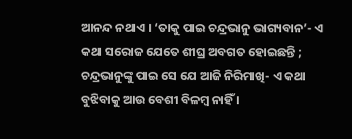ଆନନ୍ଦ ନଥାଏ । ‘ତାକୁ ପାଇ ଚନ୍ଦ୍ରଭାନୁ ଭାଗ୍ୟବାନ’- ଏ କଥା ସରୋଜ ଯେତେ ଶୀଘ୍ର ଅବଗତ ହୋଇଛନ୍ତି ; ଚନ୍ଦ୍ରଭାନୁଙ୍କୁ ପାଇ ସେ ଯେ ଆଜି ନିରିମାଖି- ଏ କଥା ବୁଝିବାକୁ ଆଉ ବେଶୀ ବିଳମ୍ବ ନାହିଁ ।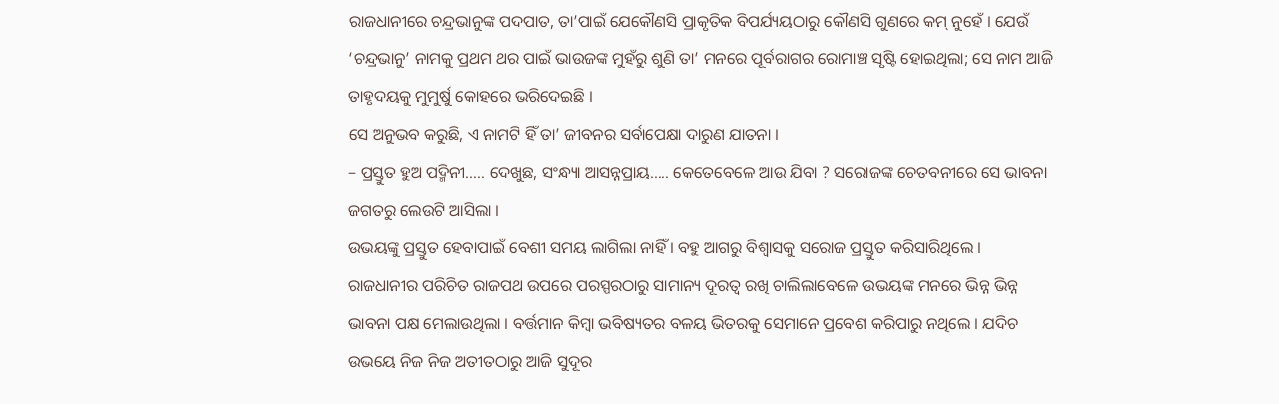ରାଜଧାନୀରେ ଚନ୍ଦ୍ରଭାନୁଙ୍କ ପଦପାତ, ତା’ପାଇଁ ଯେକୌଣସି ପ୍ରାକୃତିକ ବିପର୍ଯ୍ୟୟଠାରୁ କୌଣସି ଗୁଣରେ କମ୍ ନୁହେଁ । ଯେଉଁ ‘ଚନ୍ଦ୍ରଭାନୁ’ ନାମକୁ ପ୍ରଥମ ଥର ପାଇଁ ଭାଉଜଙ୍କ ମୁହଁରୁ ଶୁଣି ତା’ ମନରେ ପୂର୍ବରାଗର ରୋମାଞ୍ଚ ସୃଷ୍ଟି ହୋଇଥିଲା; ସେ ନାମ ଆଜି ତାହୃଦୟକୁ ମୁମୁର୍ଷୁ କୋହରେ ଭରିଦେଇଛି ।
ସେ ଅନୁଭବ କରୁଛି, ଏ ନାମଟି ହିଁ ତା’ ଜୀବନର ସର୍ବାପେକ୍ଷା ଦାରୁଣ ଯାତନା ।
– ପ୍ରସ୍ତୁତ ହୁଅ ପଦ୍ମିନୀ….. ଦେଖୁଛ, ସଂନ୍ଧ୍ୟା ଆସନ୍ନପ୍ରାୟ….. କେତେବେଳେ ଆଉ ଯିବା ? ସରୋଜଙ୍କ ଚେତବନୀରେ ସେ ଭାବନା ଜଗତରୁ ଲେଉଟି ଆସିଲା ।
ଉଭୟଙ୍କୁ ପ୍ରସ୍ତୁତ ହେବାପାଇଁ ବେଶୀ ସମୟ ଲାଗିଲା ନାହିଁ । ବହୁ ଆଗରୁ ବିଶ୍ୱାସକୁ ସରୋଜ ପ୍ରସ୍ତୁତ କରିସାରିଥିଲେ ।
ରାଜଧାନୀର ପରିଚିତ ରାଜପଥ ଉପରେ ପରସ୍ପରଠାରୁ ସାମାନ୍ୟ ଦୂରତ୍ୱ ରଖି ଚାଲିଲାବେଳେ ଉଭୟଙ୍କ ମନରେ ଭିନ୍ନ ଭିନ୍ନ ଭାବନା ପକ୍ଷ ମେଲାଉଥିଲା । ବର୍ତ୍ତମାନ କିମ୍ବା ଭବିଷ୍ୟତର ବଳୟ ଭିତରକୁ ସେମାନେ ପ୍ରବେଶ କରିପାରୁ ନଥିଲେ । ଯଦିଚ ଉଭୟେ ନିଜ ନିଜ ଅତୀତଠାରୁ ଆଜି ସୁଦୂର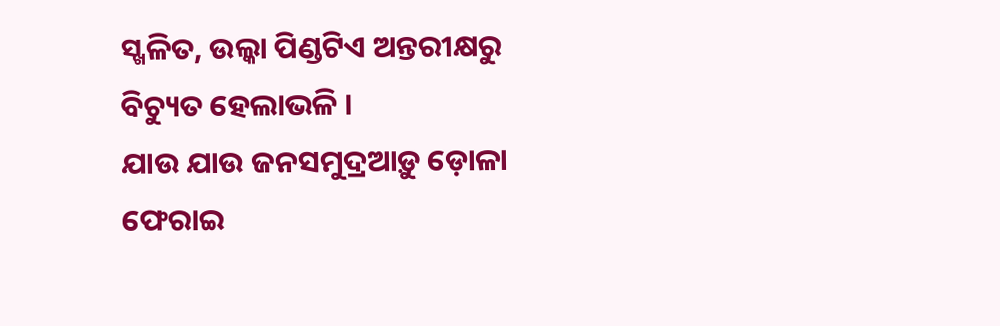ସ୍ଖଳିତ, ଉଲ୍କା ପିଣ୍ଡଟିଏ ଅନ୍ତରୀକ୍ଷରୁ ବିଚ୍ୟୁତ ହେଲାଭଳି ।
ଯାଉ ଯାଉ ଜନସମୁଦ୍ରଆଡ଼ୁ ଡ଼ୋଳା ଫେରାଇ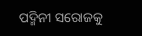ପଦ୍ମିନୀ ସରୋଜକୁ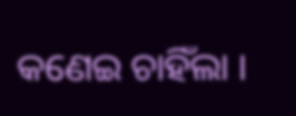କଣେଇ ଚାହିଁଲା ।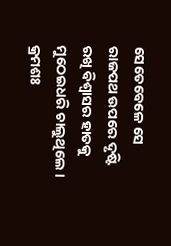ସେତେବେଳେ ସେ ରାଜପଥ ଉପରେ ଦୃଷ୍ଟି ରଖି ବିଶ୍ୱାସର ହାତକୁ ମୁଠେଇଧରି ଚାଲୁଥିଲେ ।
କ୍ରମଶଃ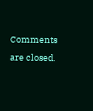Comments are closed.